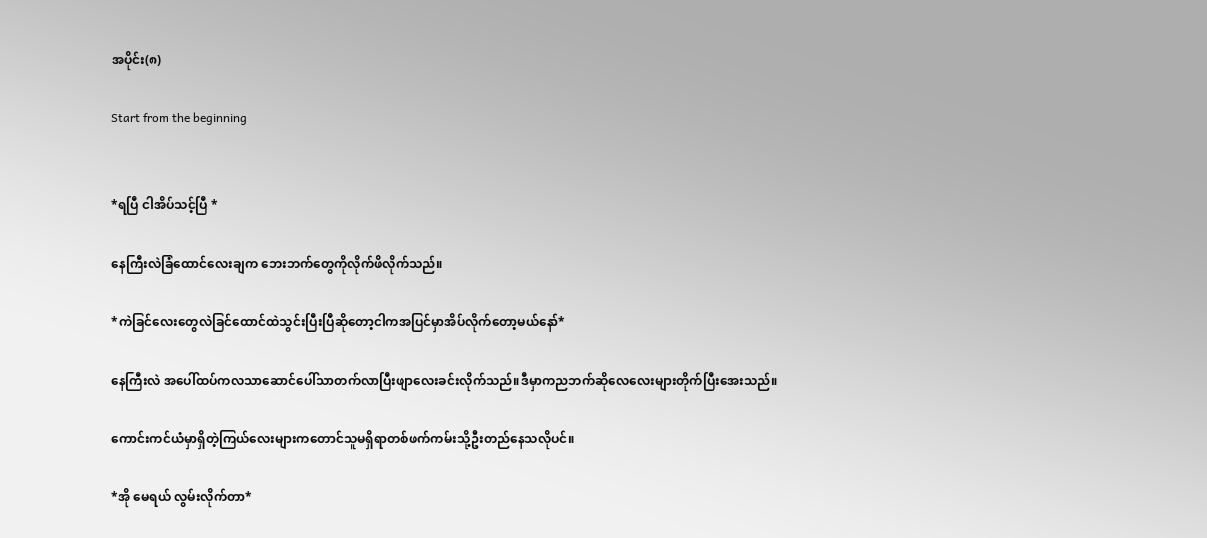အပိုင်း(၈)

Start from the beginning


*ရပြီ ငါအိပ်သင့်ပြီ *

နေကြီးလဲခြံထောင်လေးချက ဘေးဘက်တွေကိုလိုက်ဖိလိုက်သည်။

*ကဲခြင်လေးတွေလဲခြင်ထောင်ထဲသွင်းပြီးပြီဆိုတော့ငါကအပြင်မှာအိပ်လိုက်တော့မယ်နော်*

နေကြီးလဲ အပေါ်ထပ်ကလသာဆောင်ပေါ်သာတက်လာပြီးဖျာလေးခင်းလိုက်သည်။ဒီမှာကညဘက်ဆိုလေလေးများတိုက်ပြီးအေးသည်။

ကောင်းကင်ယံမှာရှိတဲ့ကြယ်‌လေးများကတောင်သူမရှိရာတစ်ဖက်ကမ်းသို့ဦးတည်နေသလိုပင်။

*အို မေရယ် လွမ်းလိုက်တာ*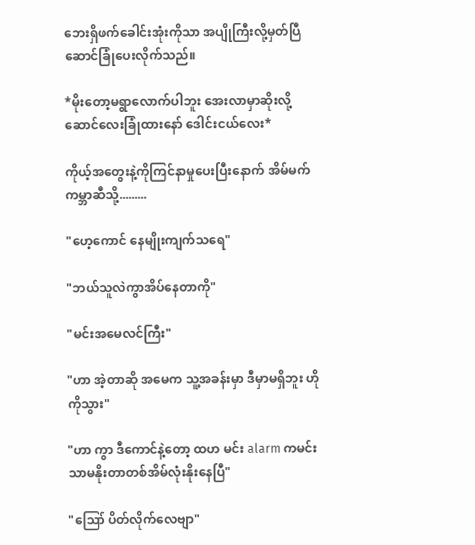ဘေးရှိဖက်ခေါင်းအုံးကိုသာ အပျိုကြီးလို့မှတ်ပြီ ဆောင်ခြုံပေးလိုက်သည်။

*မိုးတော့မရွာလောက်ပါဘူး အေးလာမှာဆိုးလို့ဆောင်လေးခြုံထားနော် ဒေါင်းငယ်လေး*

ကိုယ့်အတွေးနဲ့ကိုကြင်နာမှုပေးပြီးနောက် အိမ်မက်ကမ္ဘာဆီသို့.........

"ဟေ့ကောင် နေမျိုးကျက်သရေ"

"ဘယ်သူလဲကွာအိပ်နေတာကို"

"မင်းအမေလင်ကြီး"

"ဟာ အဲ့တာဆို အမေက သူ့အခန်းမှာ ဒီမှာမရှိဘူး ဟိုကိုသွား"

"ဟာ ကွာ ဒီကောင်နဲ့တော့ ထဟ မင်း alarm ကမင်းသာမနိုးတာတစ်အိမ်လုံးနိုးနေပြီ"

"ဪ ပိတ်လိုက်လေဗျာ"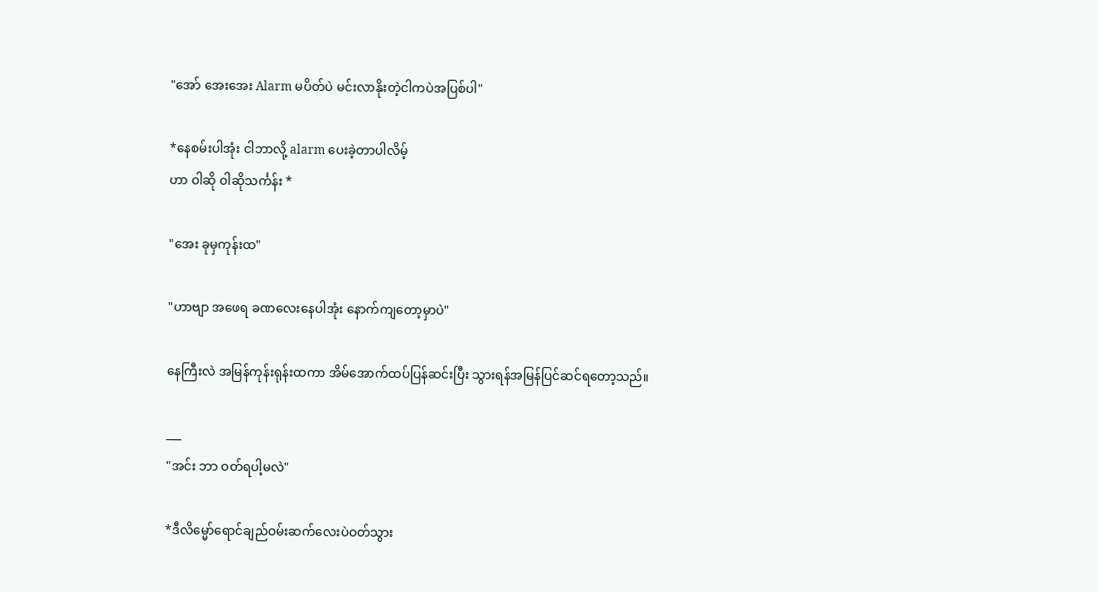"အော် အေးအေး Alarm မပိတ်ပဲ မင်းလာနိုးတဲ့ငါကပဲအပြစ်ပါ"

*နေစမ်းပါအုံး ငါဘာလို့ alarm ပေးခဲ့တာပါလိမ့်
ဟာ ဝါဆို ဝါဆိုသင်္ကန်း *

"အေး ခုမှကုန်းထ"

"ဟာဗျာ အဖေရ ခဏလေးနေပါအုံး နောက်ကျတော့မှာပဲ"

နေကြီးလဲ အမြန်ကုန်းရုန်းထကာ အိမ်အောက်ထပ်ပြန်ဆင်းပြီး သွားရန်အမြန်ပြင်ဆင်ရတော့သည်။

___
"အင်း ဘာ ဝတ်ရပါ့မလဲ"

*ဒီလိမ္မော်ရောင်ချည်ဝမ်းဆက်လေးပဲဝတ်သွား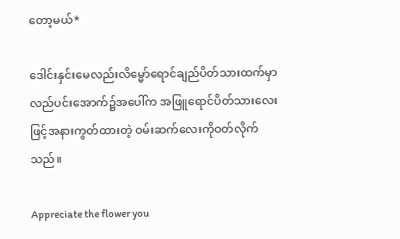တော့မယ်*

ဒေါင်းနှင်းမေလည်းလိမ္မော်ရောင်ချည်ပိတ်သားထက်မှာ လည်ပင်းအောက်၌အပေါ်က အဖြူရောင်ပိတ်သားလေးဖြင့်အနားကွတ်ထားတဲ့ ဝမ်းဆက်လေးကိုဝတ်လိုက်သည်။

Appreciate the flower you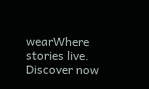wearWhere stories live. Discover now